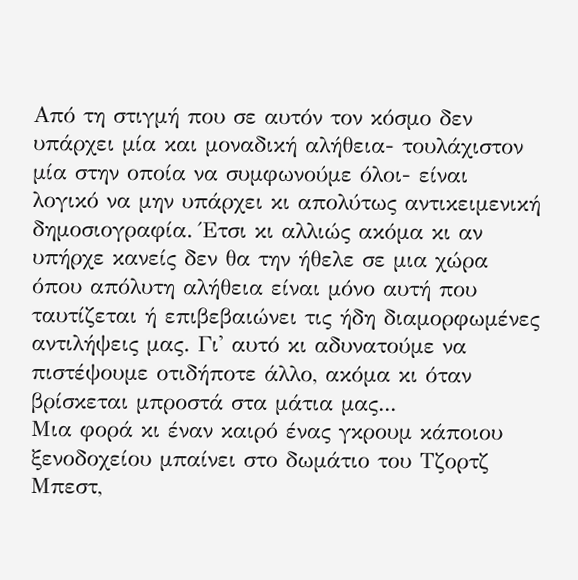Από τη στιγμή που σε αυτόν τον κόσμο δεν υπάρχει μία και μοναδική αλήθεια- τουλάχιστον μία στην οποία να συμφωνούμε όλοι- είναι λογικό να μην υπάρχει κι απολύτως αντικειμενική δημοσιογραφία. Έτσι κι αλλιώς ακόμα κι αν υπήρχε κανείς δεν θα την ήθελε σε μια χώρα όπου απόλυτη αλήθεια είναι μόνο αυτή που ταυτίζεται ή επιβεβαιώνει τις ήδη διαμορφωμένες αντιλήψεις μας. Γι' αυτό κι αδυνατούμε να πιστέψουμε οτιδήποτε άλλο, ακόμα κι όταν βρίσκεται μπροστά στα μάτια μας...
Μια φορά κι έναν καιρό ένας γκρουμ κάποιου ξενοδοχείου μπαίνει στο δωμάτιο του Τζορτζ Μπεστ,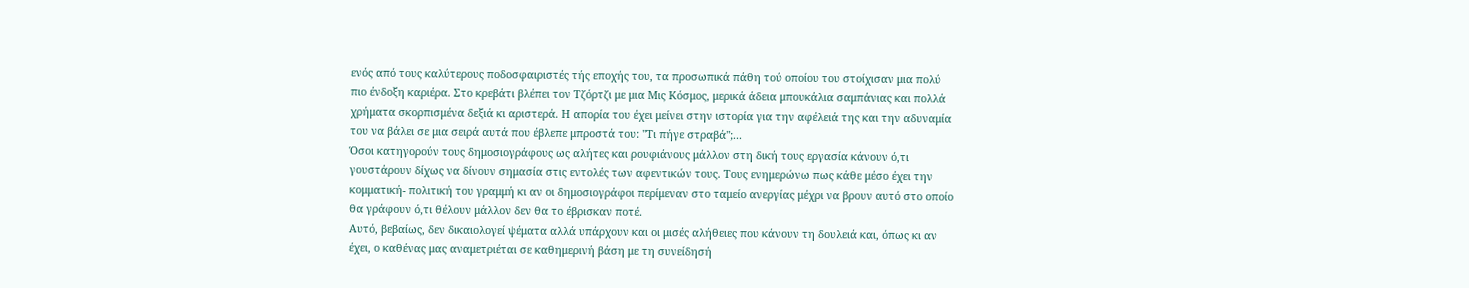ενός από τους καλύτερους ποδοσφαιριστές τής εποχής του, τα προσωπικά πάθη τού οποίου του στοίχισαν μια πολύ πιο ένδοξη καριέρα. Στο κρεβάτι βλέπει τον Τζόρτζι με μια Μις Κόσμος, μερικά άδεια μπουκάλια σαμπάνιας και πολλά χρήματα σκορπισμένα δεξιά κι αριστερά. Η απορία του έχει μείνει στην ιστορία για την αφέλειά της και την αδυναμία του να βάλει σε μια σειρά αυτά που έβλεπε μπροστά του: "Τι πήγε στραβά";...
Όσοι κατηγορούν τους δημοσιογράφους ως αλήτες και ρουφιάνους μάλλον στη δική τους εργασία κάνουν ό,τι γουστάρουν δίχως να δίνουν σημασία στις εντολές των αφεντικών τους. Τους ενημερώνω πως κάθε μέσο έχει την κομματική- πολιτική του γραμμή κι αν οι δημοσιογράφοι περίμεναν στο ταμείο ανεργίας μέχρι να βρουν αυτό στο οποίο θα γράφουν ό,τι θέλουν μάλλον δεν θα το έβρισκαν ποτέ.
Αυτό, βεβαίως, δεν δικαιολογεί ψέματα αλλά υπάρχουν και οι μισές αλήθειες που κάνουν τη δουλειά και, όπως κι αν έχει, ο καθένας μας αναμετριέται σε καθημερινή βάση με τη συνείδησή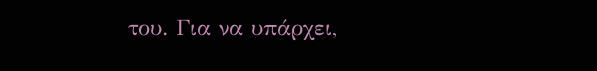του. Για να υπάρχει,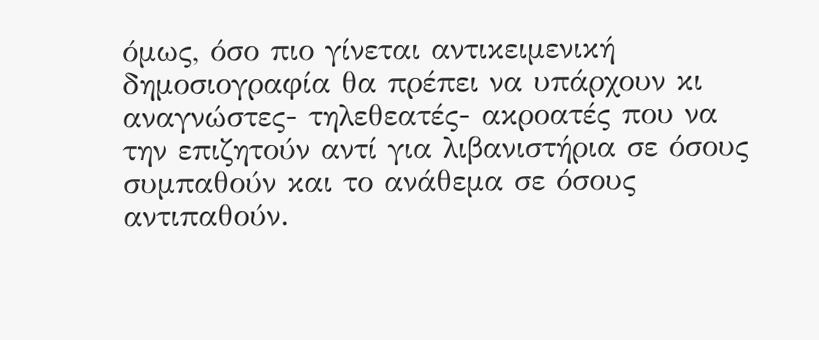όμως, όσο πιο γίνεται αντικειμενική δημοσιογραφία θα πρέπει να υπάρχουν κι αναγνώστες- τηλεθεατές- ακροατές που να την επιζητούν αντί για λιβανιστήρια σε όσους συμπαθούν και το ανάθεμα σε όσους αντιπαθούν.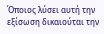Όποιος λύσει αυτή την εξίσωση δικαιούται την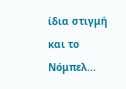ίδια στιγμή και το Νόμπελ...